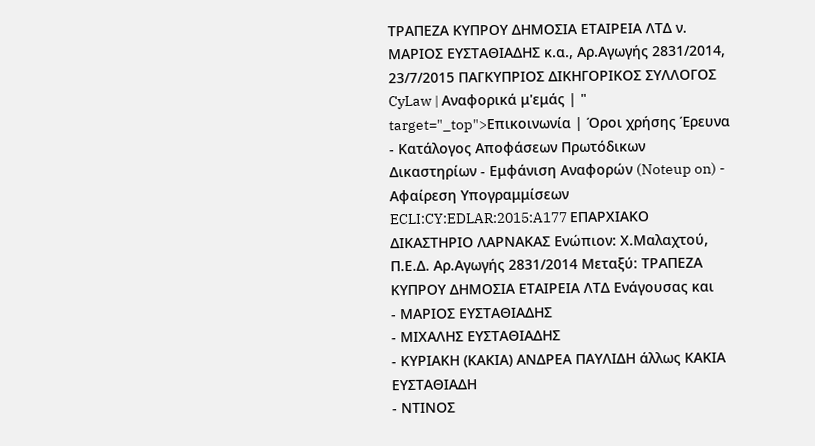ΤΡΑΠΕΖΑ ΚΥΠΡΟΥ ΔΗΜΟΣΙΑ ΕΤΑΙΡΕΙΑ ΛΤΔ ν. ΜΑΡΙΟΣ ΕΥΣΤΑΘΙΑΔΗΣ κ.α., Αρ.Αγωγής 2831/2014, 23/7/2015 ΠΑΓΚΥΠΡΙΟΣ ΔΙΚΗΓΟΡΙΚΟΣ ΣΥΛΛΟΓΟΣ CyLaw | Αναφορικά μ'εμάς | " target="_top">Επικοινωνία | Όροι χρήσης Έρευνα - Κατάλογος Αποφάσεων Πρωτόδικων Δικαστηρίων - Εμφάνιση Αναφορών (Noteup on) - Αφαίρεση Υπογραμμίσεων ECLI:CY:EDLAR:2015:A177 ΕΠΑΡΧΙΑΚΟ ΔΙΚΑΣΤΗΡΙΟ ΛΑΡΝΑΚΑΣ Ενώπιον: Χ.Μαλαχτού, Π.Ε.Δ. Αρ.Αγωγής 2831/2014 Μεταξύ: ΤΡΑΠΕΖΑ ΚΥΠΡΟΥ ΔΗΜΟΣΙΑ ΕΤΑΙΡΕΙΑ ΛΤΔ Ενάγουσας και
- ΜΑΡΙΟΣ ΕΥΣΤΑΘΙΑΔΗΣ
- ΜΙΧΑΛΗΣ ΕΥΣΤΑΘΙΑΔΗΣ
- ΚΥΡΙΑΚΗ (ΚΑΚΙΑ) ΑΝΔΡΕΑ ΠΑΥΛΙΔΗ άλλως ΚΑΚΙΑ ΕΥΣΤΑΘΙΑΔΗ
- ΝΤΙΝΟΣ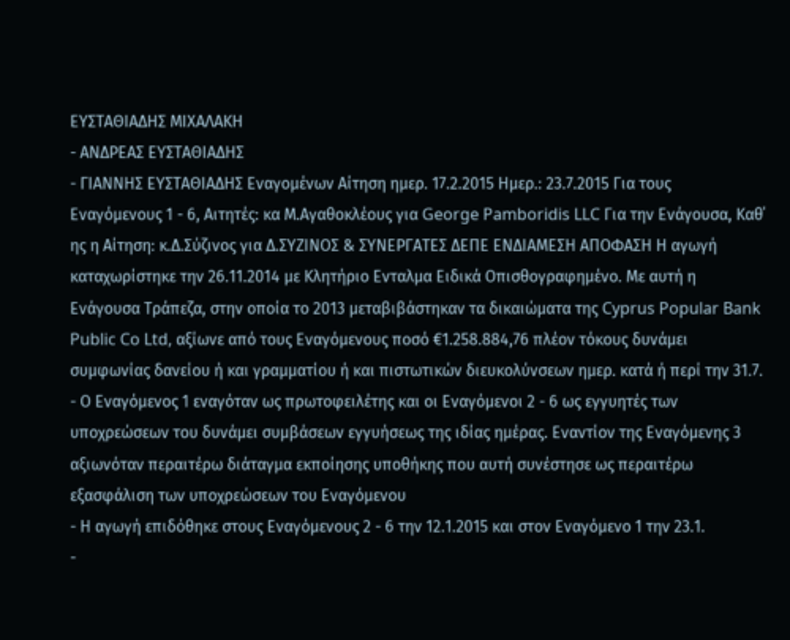ΕΥΣΤΑΘΙΑΔΗΣ ΜΙΧΑΛΑΚΗ
- ΑΝΔΡΕΑΣ ΕΥΣΤΑΘΙΑΔΗΣ
- ΓΙΑΝΝΗΣ ΕΥΣΤΑΘΙΑΔΗΣ Εναγομένων Αίτηση ημερ. 17.2.2015 Ημερ.: 23.7.2015 Για τους Εναγόμενους 1 - 6, Αιτητές: κα Μ.Αγαθοκλέους για George Pamboridis LLC Για την Ενάγουσα, Καθ΄ ης η Αίτηση: κ.Δ.Σύζινος για Δ.ΣΥΖΙΝΟΣ & ΣΥΝΕΡΓΑΤΕΣ ΔΕΠΕ ΕΝΔΙΑΜΕΣΗ ΑΠΟΦΑΣΗ Η αγωγή καταχωρίστηκε την 26.11.2014 με Κλητήριο Ενταλμα Ειδικά Οπισθογραφημένο. Mε αυτή η Ενάγουσα Τράπεζα, στην οποία το 2013 μεταβιβάστηκαν τα δικαιώματα της Cyprus Popular Bank Public Co Ltd, αξίωνε από τους Εναγόμενους ποσό €1.258.884,76 πλέον τόκους δυνάμει συμφωνίας δανείου ή και γραμματίου ή και πιστωτικών διευκολύνσεων ημερ. κατά ή περί την 31.7.
- Ο Εναγόμενος 1 εναγόταν ως πρωτοφειλέτης και οι Εναγόμενοι 2 - 6 ως εγγυητές των υποχρεώσεων του δυνάμει συμβάσεων εγγυήσεως της ιδίας ημέρας. Εναντίον της Εναγόμενης 3 αξιωνόταν περαιτέρω διάταγμα εκποίησης υποθήκης που αυτή συνέστησε ως περαιτέρω εξασφάλιση των υποχρεώσεων του Εναγόμενου
- Η αγωγή επιδόθηκε στους Εναγόμενους 2 - 6 την 12.1.2015 και στον Εναγόμενο 1 την 23.1.
-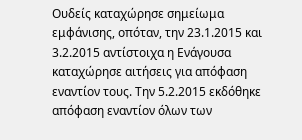Ουδείς καταχώρησε σημείωμα εμφάνισης, οπόταν, την 23.1.2015 και 3.2.2015 αντίστοιχα η Ενάγουσα καταχώρησε αιτήσεις για απόφαση εναντίον τους. Την 5.2.2015 εκδόθηκε απόφαση εναντίον όλων των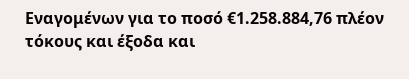Εναγομένων για το ποσό €1.258.884,76 πλέον τόκους και έξοδα και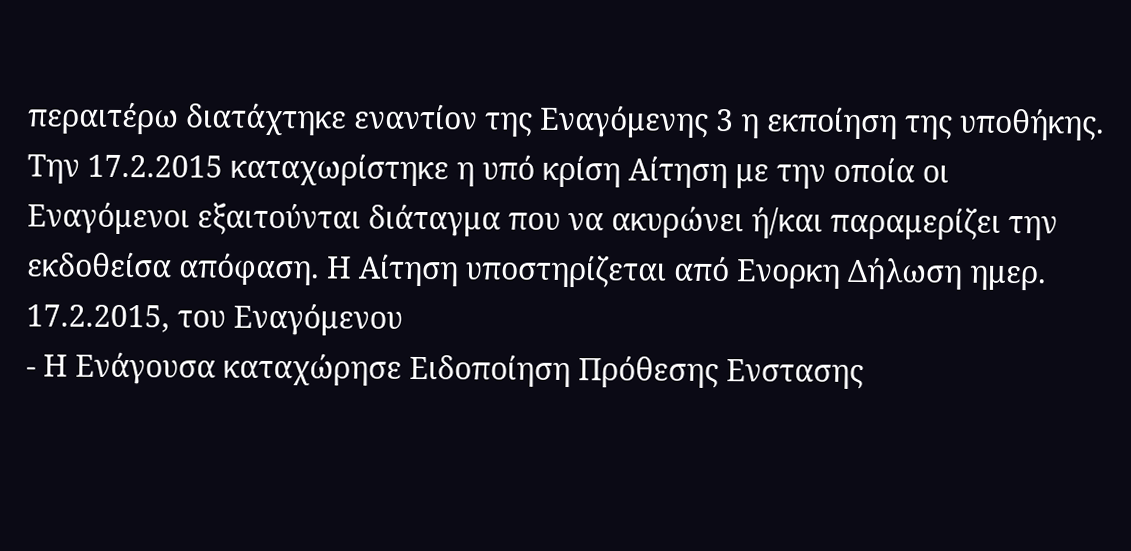περαιτέρω διατάχτηκε εναντίον της Εναγόμενης 3 η εκποίηση της υποθήκης. Την 17.2.2015 καταχωρίστηκε η υπό κρίση Αίτηση με την οποία οι Εναγόμενοι εξαιτούνται διάταγμα που να ακυρώνει ή/και παραμερίζει την εκδοθείσα απόφαση. Η Αίτηση υποστηρίζεται από Ενορκη Δήλωση ημερ. 17.2.2015, του Εναγόμενου
- Η Ενάγουσα καταχώρησε Ειδοποίηση Πρόθεσης Ενστασης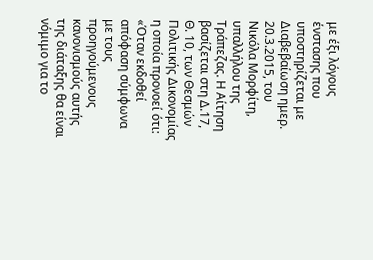με έξι λόγους ένστασης που υποστηρίζεται με Διαβεβαίωση ημερ. 20.3.2015, του Νικόλα Μορφίτη, υπαλλήλου της Τράπεζας. Η Αίτηση βασίζεται στη Δ.17, Θ. 10, των Θεσμών Πολιτικής Δικονομίας η οποία προνοεί ότι: «Όταν εκδοθεί απόφαση σύμφωνα με τους προηγούμενους κανονισμούς αυτής της διάταξης θα είναι νόμιμο για το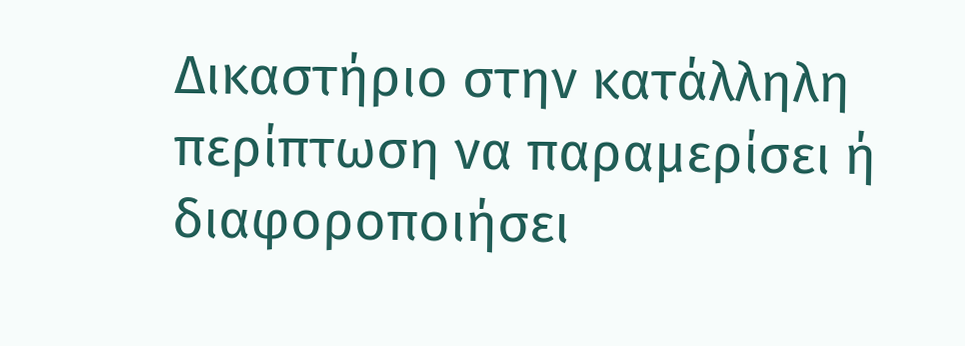Δικαστήριο στην κατάλληλη περίπτωση να παραμερίσει ή διαφοροποιήσει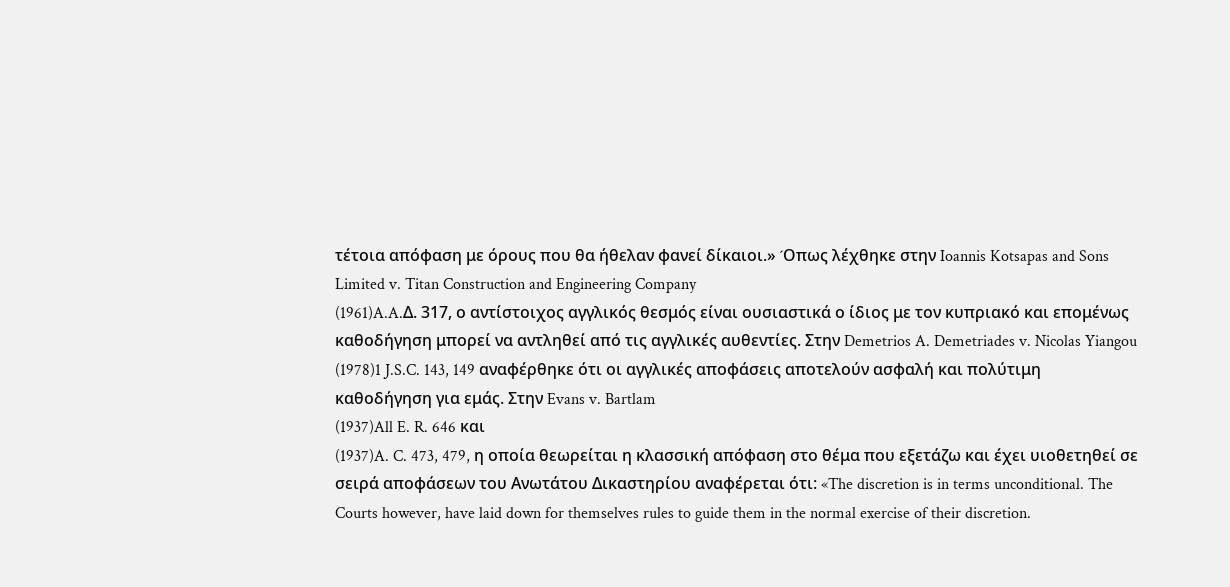τέτοια απόφαση με όρους που θα ήθελαν φανεί δίκαιοι.» ´Oπως λέχθηκε στην Ioannis Kotsapas and Sons Limited v. Titan Construction and Engineering Company
(1961)A.A.Δ. 317, ο αντίστοιχος αγγλικός θεσμός είναι ουσιαστικά ο ίδιος με τον κυπριακό και επομένως καθοδήγηση μπορεί να αντληθεί από τις αγγλικές αυθεντίες. Στην Demetrios A. Demetriades v. Nicolas Yiangou
(1978)1 J.S.C. 143, 149 αναφέρθηκε ότι οι αγγλικές αποφάσεις αποτελούν ασφαλή και πολύτιμη καθοδήγηση για εμάς. Στην Evans v. Bartlam
(1937)All E. R. 646 και
(1937)A. C. 473, 479, η οποία θεωρείται η κλασσική απόφαση στο θέμα που εξετάζω και έχει υιοθετηθεί σε σειρά αποφάσεων του Ανωτάτου Δικαστηρίου αναφέρεται ότι: «The discretion is in terms unconditional. The Courts however, have laid down for themselves rules to guide them in the normal exercise of their discretion.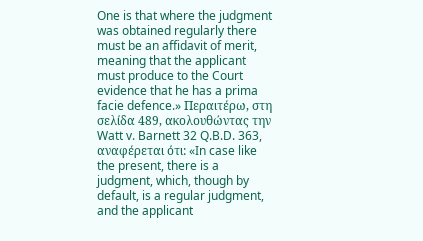One is that where the judgment was obtained regularly there must be an affidavit of merit, meaning that the applicant must produce to the Court evidence that he has a prima facie defence.» Περαιτέρω, στη σελίδα 489, ακολουθώντας την Watt v. Barnett 32 Q.B.D. 363, αναφέρεται ότι: «In case like the present, there is a judgment, which, though by default, is a regular judgment, and the applicant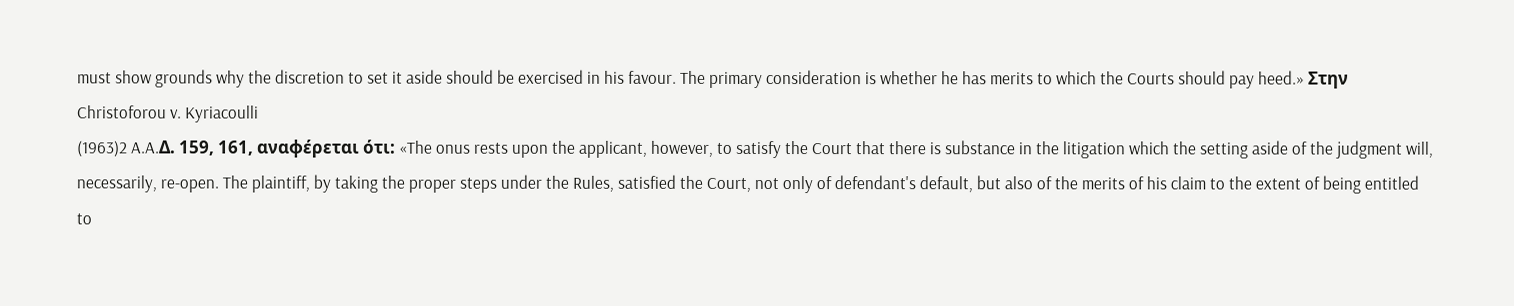must show grounds why the discretion to set it aside should be exercised in his favour. The primary consideration is whether he has merits to which the Courts should pay heed.» Στην Christoforou v. Kyriacoulli
(1963)2 A.A.Δ. 159, 161, αναφέρεται ότι: «The onus rests upon the applicant, however, to satisfy the Court that there is substance in the litigation which the setting aside of the judgment will, necessarily, re-open. The plaintiff, by taking the proper steps under the Rules, satisfied the Court, not only of defendant's default, but also of the merits of his claim to the extent of being entitled to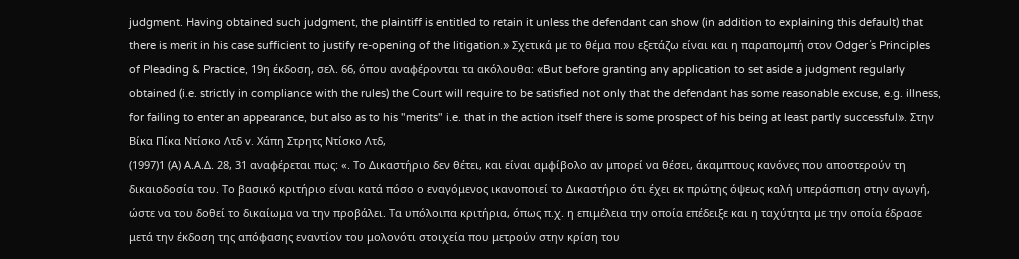judgment. Having obtained such judgment, the plaintiff is entitled to retain it unless the defendant can show (in addition to explaining this default) that there is merit in his case sufficient to justify re-opening of the litigation.» Σχετικά με το θέμα που εξετάζω είναι και η παραπομπή στον Odger´s Principles of Pleading & Practice, 19η έκδοση, σελ. 66, όπου αναφέρονται τα ακόλουθα: «But before granting any application to set aside a judgment regularly obtained (i.e. strictly in compliance with the rules) the Court will require to be satisfied not only that the defendant has some reasonable excuse, e.g. illness, for failing to enter an appearance, but also as to his "merits" i.e. that in the action itself there is some prospect of his being at least partly successful». Στην Βίκα Πίκα Ντίσκο Λτδ v. Χάπη Στρητς Ντίσκο Λτδ,
(1997)1 (Α) Α.Α.Δ. 28, 31 αναφέρεται πως: «. Το Δικαστήριο δεν θέτει, και είναι αμφίβολο αν μπορεί να θέσει, άκαμπτους κανόνες που αποστερούν τη δικαιοδοσία του. Το βασικό κριτήριο είναι κατά πόσο ο εναγόμενος ικανοποιεί το Δικαστήριο ότι έχει εκ πρώτης όψεως καλή υπεράσπιση στην αγωγή, ώστε να του δοθεί το δικαίωμα να την προβάλει. Τα υπόλοιπα κριτήρια, όπως π.χ. η επιμέλεια την οποία επέδειξε και η ταχύτητα με την οποία έδρασε μετά την έκδοση της απόφασης εναντίον του μολονότι στοιχεία που μετρούν στην κρίση του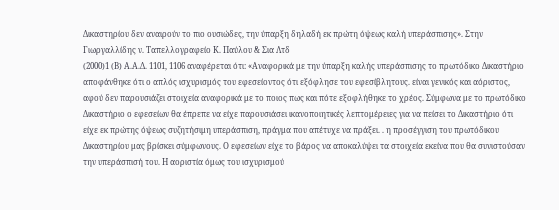Δικαστηρίου δεν αναιρούν το πιο ουσιώδες, την ύπαρξη δηλαδή εκ πρώτη όψεως καλή υπεράσπισης». Στην Γιωργαλλίδης ν. Ταπελλογραφείο Κ. Παύλου & Σια Λτδ
(2000)1 (Β) Α.Α.Δ. 1101, 1106 αναφέρεται ότι: «Αναφορικά με την ύπαρξη καλής υπεράσπισης το πρωτόδικο Δικαστήριο αποφάνθηκε ότι ο απλός ισχυρισμός του εφεσείοντος ότι εξόφλησε του εφεσίβλητους. είναι γενικός και αόριστος, αφού δεν παρουσιάζει στοιχεία αναφορικά με το ποιος πως και πότε εξοφλήθηκε το χρέος. Σύμφωνα με το πρωτόδικο Δικαστήριο ο εφεσείων θα έπρεπε να είχε παρουσιάσει ικανοποιητικές λεπτομέρειες για να πείσει το Δικαστήριο ότι είχε εκ πρώτης όψεως συζητήσιμη υπεράσπιση, πράγμα που απέτυχε να πράξει. . η προσέγγιση του πρωτόδικου Δικαστηρίου μας βρίσκει σύμφωνους. Ο εφεσείων είχε το βάρος να αποκαλύψει τα στοιχεία εκείνα που θα συνιστούσαν την υπεράσπισή του. Η αοριστία όμως του ισχυρισμού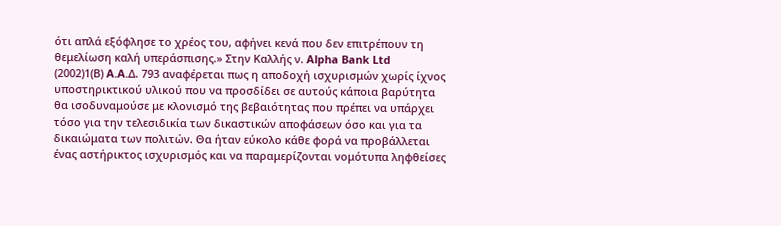ότι απλά εξόφλησε το χρέος του, αφήνει κενά που δεν επιτρέπουν τη θεμελίωση καλή υπεράσπισης.» Στην Καλλής ν. Alpha Bank Ltd
(2002)1(Β) A.A.Δ. 793 αναφέρεται πως η αποδοχή ισχυρισμών χωρίς ίχνος υποστηρικτικού υλικού που να προσδίδει σε αυτούς κάποια βαρύτητα θα ισοδυναμούσε με κλονισμό της βεβαιότητας που πρέπει να υπάρχει τόσο για την τελεσιδικία των δικαστικών αποφάσεων όσο και για τα δικαιώματα των πολιτών. Θα ήταν εύκολο κάθε φορά να προβάλλεται ένας αστήρικτος ισχυρισμός και να παραμερίζονται νομότυπα ληφθείσες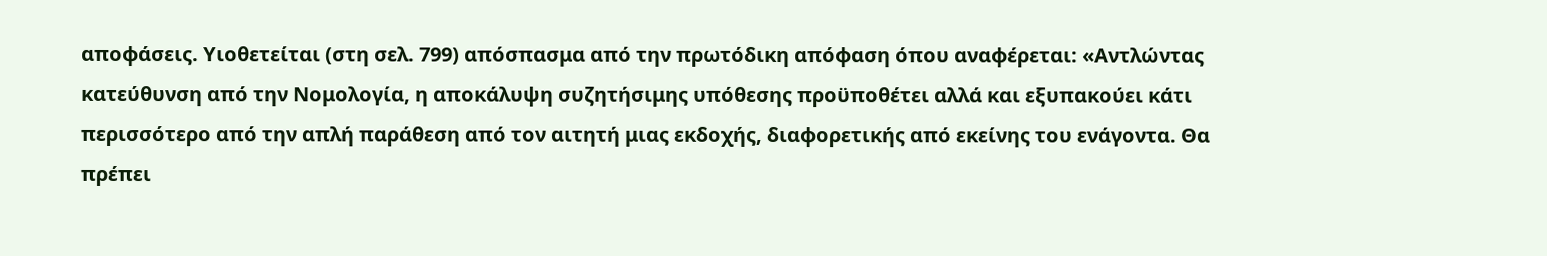αποφάσεις. Υιοθετείται (στη σελ. 799) απόσπασμα από την πρωτόδικη απόφαση όπου αναφέρεται: «Αντλώντας κατεύθυνση από την Νομολογία, η αποκάλυψη συζητήσιμης υπόθεσης προϋποθέτει αλλά και εξυπακούει κάτι περισσότερο από την απλή παράθεση από τον αιτητή μιας εκδοχής, διαφορετικής από εκείνης του ενάγοντα. Θα πρέπει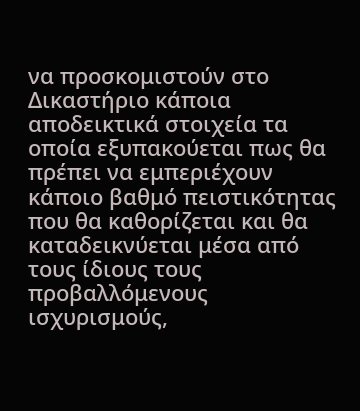να προσκομιστούν στο Δικαστήριο κάποια αποδεικτικά στοιχεία τα οποία εξυπακούεται πως θα πρέπει να εμπεριέχουν κάποιο βαθμό πειστικότητας που θα καθορίζεται και θα καταδεικνύεται μέσα από τους ίδιους τους προβαλλόμενους ισχυρισμούς,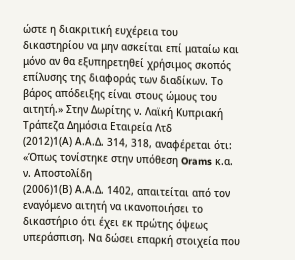ώστε η διακριτική ευχέρεια του δικαστηρίου να μην ασκείται επί ματαίω και μόνο αν θα εξυπηρετηθεί χρήσιμος σκοπός επίλυσης της διαφοράς των διαδίκων. Το βάρος απόδειξης είναι στους ώμους του αιτητή.» Στην Δωρίτης ν. Λαϊκή Κυπριακή Τράπεζα Δημόσια Εταιρεία Λτδ
(2012)1(Α) Α.Α.Δ. 314, 318, αναφέρεται ότι: «Όπως τονίστηκε στην υπόθεση Orams κ.α. ν. Αποστολίδη
(2006)1(Β) Α.Α.Δ. 1402, απαιτείται από τον εναγόμενο αιτητή να ικανοποιήσει το δικαστήριο ότι έχει εκ πρώτης όψεως υπεράσπιση. Να δώσει επαρκή στοιχεία που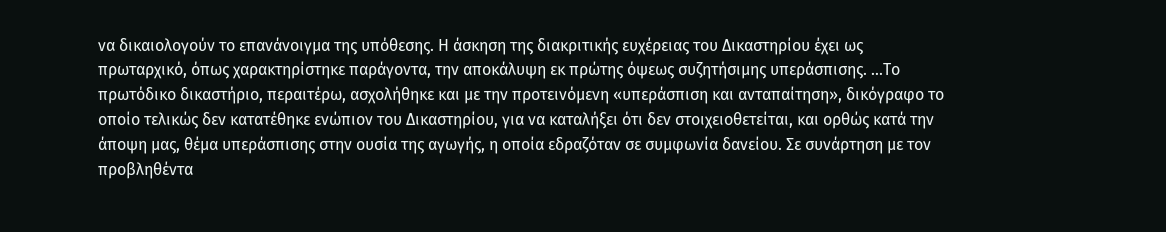να δικαιολογούν το επανάνοιγμα της υπόθεσης. Η άσκηση της διακριτικής ευχέρειας του Δικαστηρίου έχει ως πρωταρχικό, όπως χαρακτηρίστηκε παράγοντα, την αποκάλυψη εκ πρώτης όψεως συζητήσιμης υπεράσπισης. ...Το πρωτόδικο δικαστήριο, περαιτέρω, ασχολήθηκε και με την προτεινόμενη «υπεράσπιση και ανταπαίτηση», δικόγραφο το οποίο τελικώς δεν κατατέθηκε ενώπιον του Δικαστηρίου, για να καταλήξει ότι δεν στοιχειοθετείται, και ορθώς κατά την άποψη μας, θέμα υπεράσπισης στην ουσία της αγωγής, η οποία εδραζόταν σε συμφωνία δανείου. Σε συνάρτηση με τον προβληθέντα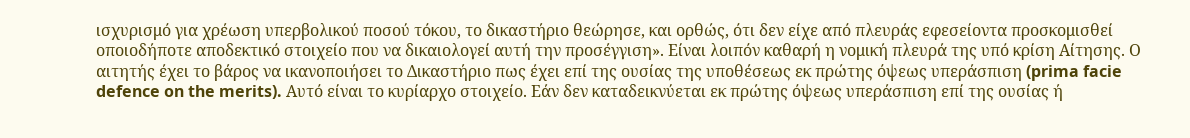ισχυρισμό για χρέωση υπερβολικού ποσού τόκου, το δικαστήριο θεώρησε, και ορθώς, ότι δεν είχε από πλευράς εφεσείοντα προσκομισθεί οποιοδήποτε αποδεκτικό στοιχείο που να δικαιολογεί αυτή την προσέγγιση». Είναι λοιπόν καθαρή η νομική πλευρά της υπό κρίση Αίτησης. Ο αιτητής έχει το βάρος να ικανοποιήσει το Δικαστήριο πως έχει επί της ουσίας της υποθέσεως εκ πρώτης όψεως υπεράσπιση (prima facie defence on the merits). Αυτό είναι το κυρίαρχο στοιχείο. Εάν δεν καταδεικνύεται εκ πρώτης όψεως υπεράσπιση επί της ουσίας ή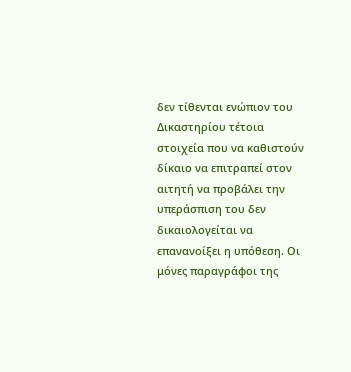δεν τίθενται ενώπιον του Δικαστηρίου τέτοια στοιχεία που να καθιστούν δίκαιο να επιτραπεί στον αιτητή να προβάλει την υπεράσπιση του δεν δικαιολογείται να επανανοίξει η υπόθεση. Οι μόνες παραγράφοι της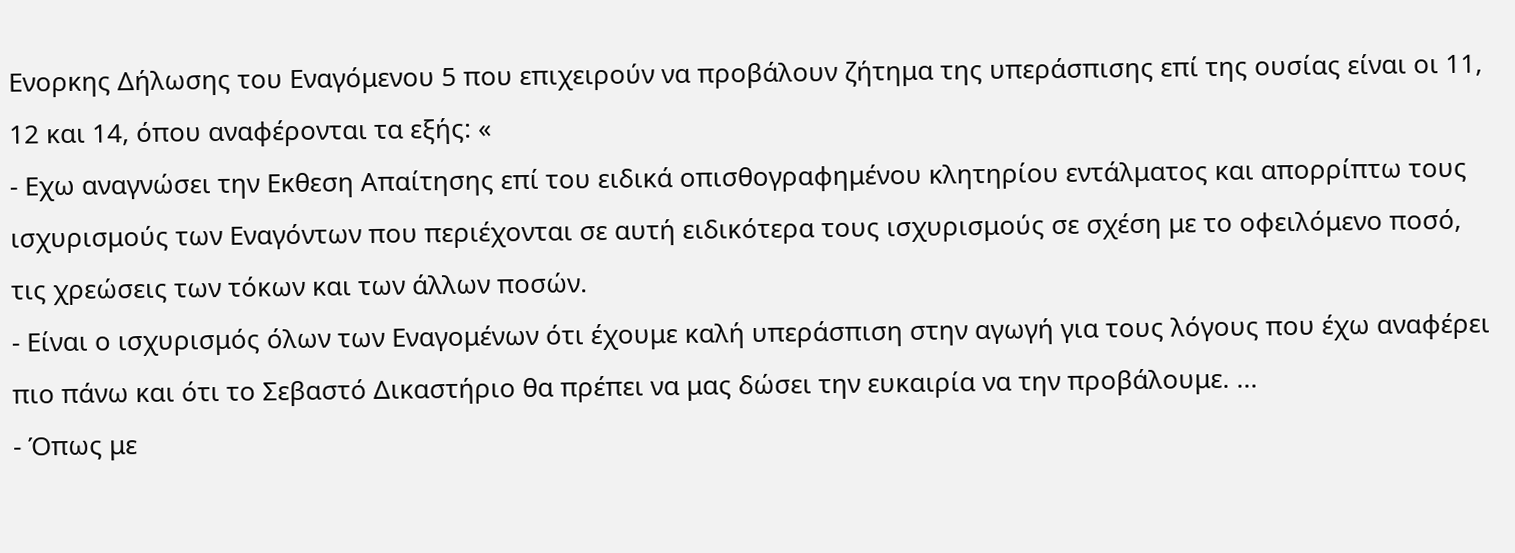Ενορκης Δήλωσης του Εναγόμενου 5 που επιχειρούν να προβάλουν ζήτημα της υπεράσπισης επί της ουσίας είναι οι 11, 12 και 14, όπου αναφέρονται τα εξής: «
- Εχω αναγνώσει την Εκθεση Απαίτησης επί του ειδικά οπισθογραφημένου κλητηρίου εντάλματος και απορρίπτω τους ισχυρισμούς των Εναγόντων που περιέχονται σε αυτή ειδικότερα τους ισχυρισμούς σε σχέση με το οφειλόμενο ποσό, τις χρεώσεις των τόκων και των άλλων ποσών.
- Είναι ο ισχυρισμός όλων των Εναγομένων ότι έχουμε καλή υπεράσπιση στην αγωγή για τους λόγους που έχω αναφέρει πιο πάνω και ότι το Σεβαστό Δικαστήριο θα πρέπει να μας δώσει την ευκαιρία να την προβάλουμε. ...
- Όπως με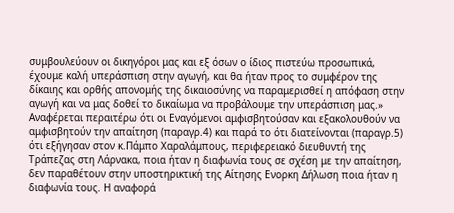συμβουλεύουν οι δικηγόροι μας και εξ όσων ο ίδιος πιστεύω προσωπικά, έχουμε καλή υπεράσπιση στην αγωγή, και θα ήταν προς το συμφέρον της δίκαιης και ορθής απονομής της δικαιοσύνης να παραμερισθεί η απόφαση στην αγωγή και να μας δοθεί το δικαίωμα να προβάλουμε την υπεράσπιση μας.» Αναφέρεται περαιτέρω ότι οι Εναγόμενοι αμφισβητούσαν και εξακολουθούν να αμφισβητούν την απαίτηση (παραγρ.4) και παρά το ότι διατείνονται (παραγρ.5) ότι εξήγησαν στον κ.Πάμπο Χαραλάμπους, περιφερειακό διευθυντή της Τράπεζας στη Λάρνακα, ποια ήταν η διαφωνία τους σε σχέση με την απαίτηση, δεν παραθέτουν στην υποστηρικτική της Αίτησης Ενορκη Δήλωση ποια ήταν η διαφωνία τους. Η αναφορά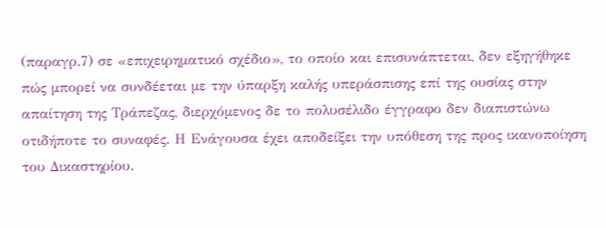(παραγρ.7) σε «επιχειρηματικό σχέδιο», το οποίο και επισυνάπτεται, δεν εξηγήθηκε πώς μπορεί να συνδέεται με την ύπαρξη καλής υπεράσπισης επί της ουσίας στην απαίτηση της Τράπεζας, διερχόμενος δε το πολυσέλιδο έγγραφο δεν διαπιστώνω οτιδήποτε το συναφές. Η Ενάγουσα έχει αποδείξει την υπόθεση της προς ικανοποίηση του Δικαστηρίου.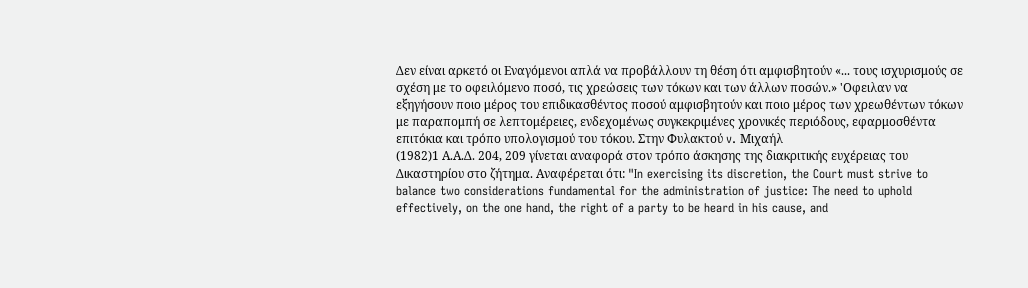Δεν είναι αρκετό οι Εναγόμενοι απλά να προβάλλουν τη θέση ότι αμφισβητούν «... τους ισχυρισμούς σε σχέση με το οφειλόμενο ποσό, τις χρεώσεις των τόκων και των άλλων ποσών.» 'Οφειλαν να εξηγήσουν ποιο μέρος του επιδικασθέντος ποσού αμφισβητούν και ποιο μέρος των χρεωθέντων τόκων με παραπομπή σε λεπτομέρειες, ενδεχομένως συγκεκριμένες χρονικές περιόδους, εφαρμοσθέντα επιτόκια και τρόπο υπολογισμού του τόκου. Στην Φυλακτού v. Μιχαήλ
(1982)1 Α.Α.Δ. 204, 209 γίνεται αναφορά στον τρόπο άσκησης της διακριτικής ευχέρειας του Δικαστηρίου στο ζήτημα. Αναφέρεται ότι: "In exercising its discretion, the Court must strive to balance two considerations fundamental for the administration of justice: The need to uphold effectively, on the one hand, the right of a party to be heard in his cause, and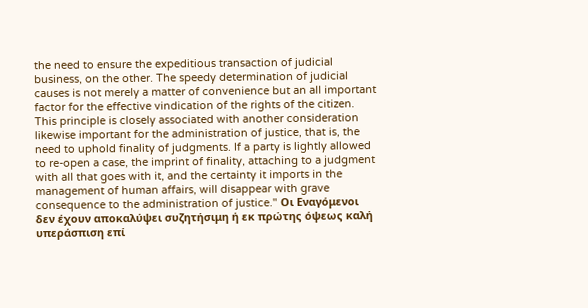the need to ensure the expeditious transaction of judicial business, on the other. The speedy determination of judicial causes is not merely a matter of convenience but an all important factor for the effective vindication of the rights of the citizen. This principle is closely associated with another consideration likewise important for the administration of justice, that is, the need to uphold finality of judgments. If a party is lightly allowed to re-open a case, the imprint of finality, attaching to a judgment with all that goes with it, and the certainty it imports in the management of human affairs, will disappear with grave consequence to the administration of justice." Οι Εναγόμενοι δεν έχουν αποκαλύψει συζητήσιμη ή εκ πρώτης όψεως καλή υπεράσπιση επί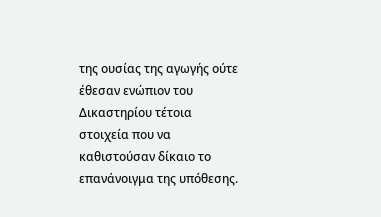της ουσίας της αγωγής ούτε έθεσαν ενώπιον του Δικαστηρίου τέτοια στοιχεία που να καθιστούσαν δίκαιο το επανάνοιγμα της υπόθεσης.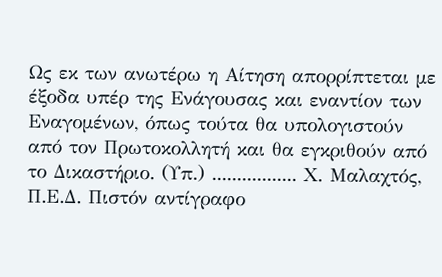Ως εκ των ανωτέρω η Αίτηση απορρίπτεται με έξοδα υπέρ της Ενάγουσας και εναντίον των Εναγομένων, όπως τούτα θα υπολογιστούν από τον Πρωτοκολλητή και θα εγκριθούν από το Δικαστήριο. (Υπ.) ................. Χ. Μαλαχτός, Π.Ε.Δ. Πιστόν αντίγραφο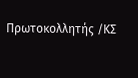Πρωτοκολλητής /ΚΣ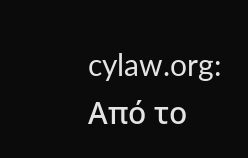cylaw.org: Από το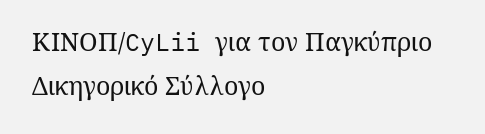ΚΙΝOΠ/CyLii για τον Παγκύπριο Δικηγορικό Σύλλογο